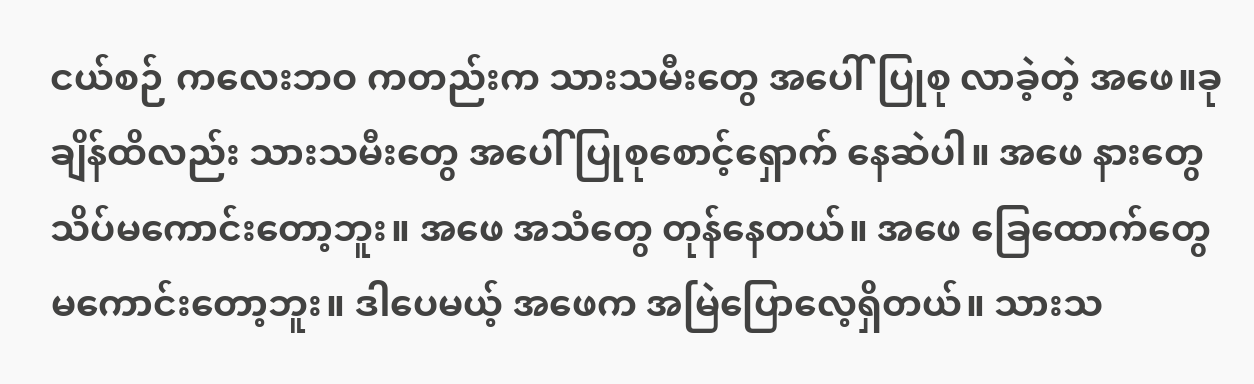ငယ်စဉ် ကလေးဘဝ ကတည်းက သားသမီးတွေ အပေါ်ပြုစု လာခဲ့တဲ့ အဖေ။ခုချိန်ထိလည်း သားသမီးတွေ အပေါ် ပြုစုစောင့်ရှောက် နေဆဲပါ။ အဖေ နားတွေ သိပ်မကောင်းတော့ဘူး။ အဖေ အသံတွေ တုန်နေတယ်။ အဖေ ခြေထောက်တွေ မကောင်းတော့ဘူး။ ဒါပေမယ့် အဖေက အမြဲပြောလေ့ရှိတယ်။ သားသ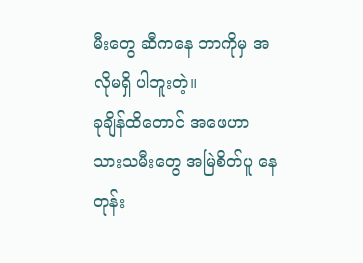မီးတွေ ဆီကနေ ဘာကိုမှ အလိုမရှိ ပါဘူးတဲ့။
ခုချိန်ထိတောင် အဖေဟာ သားသမီးတွေ အမြဲစိတ်ပူ နေတုန်း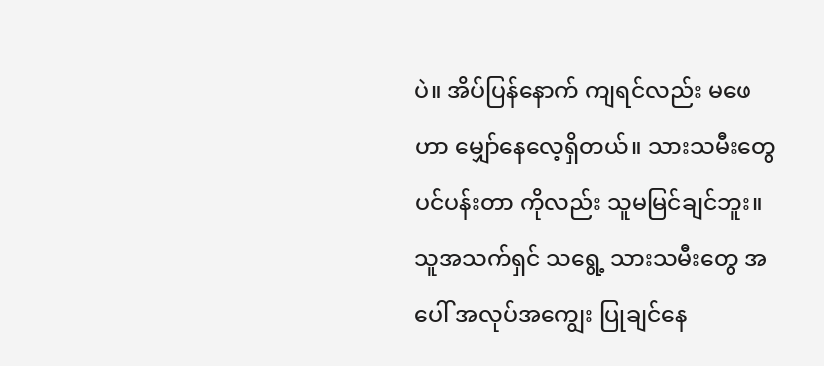ပဲ။ အိပ်ပြန်နောက် ကျရင်လည်း မဖေဟာ မျှော်နေလေ့ရှိတယ်။ သားသမီးတွေ ပင်ပန်းတာ ကိုလည်း သူမမြင်ချင်ဘူး။ သူအသက်ရှင် သရွေ့ သားသမီးတွေ အပေါ် အလုပ်အကျွေး ပြုချင်နေ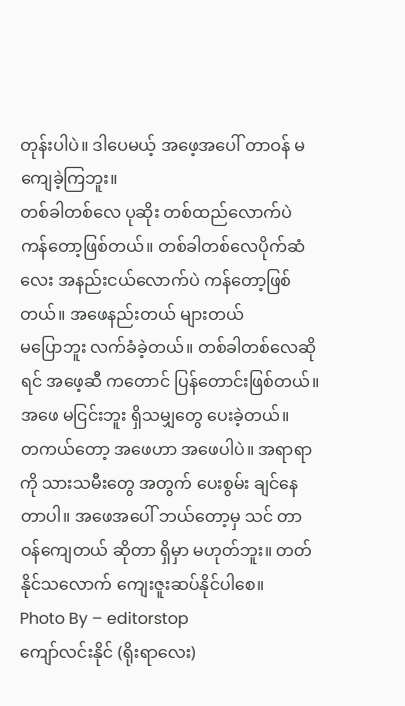တုန်းပါပဲ။ ဒါပေမယ့် အဖေ့အပေါ် တာဝန် မကျေခဲ့ကြဘူး။
တစ်ခါတစ်လေ ပုဆိုး တစ်ထည်လောက်ပဲ ကန်တော့ဖြစ်တယ်။ တစ်ခါတစ်လေပိုက်ဆံလေး အနည်းငယ်လောက်ပဲ ကန်တော့ဖြစ်တယ်။ အဖေနည်းတယ် များတယ်
မပြောဘူး လက်ခံခဲ့တယ်။ တစ်ခါတစ်လေဆိုရင် အဖေ့ဆီ ကတောင် ပြန်တောင်းဖြစ်တယ်။ အဖေ မငြင်းဘူး ရှိသမျှတွေ ပေးခဲ့တယ်။
တကယ်တော့ အဖေဟာ အဖေပါပဲ။ အရာရာကို သားသမီးတွေ အတွက် ပေးစွမ်း ချင်နေတာပါ။ အဖေအပေါ် ဘယ်တော့မှ သင် တာဝန်ကျေတယ် ဆိုတာ ရှိမှာ မဟုတ်ဘူး။ တတ်နိုင်သလောက် ကျေးဇူးဆပ်နိုင်ပါစေ။
Photo By – editorstop
ကျော်လင်းနိုင် (ရိုးရာလေး)